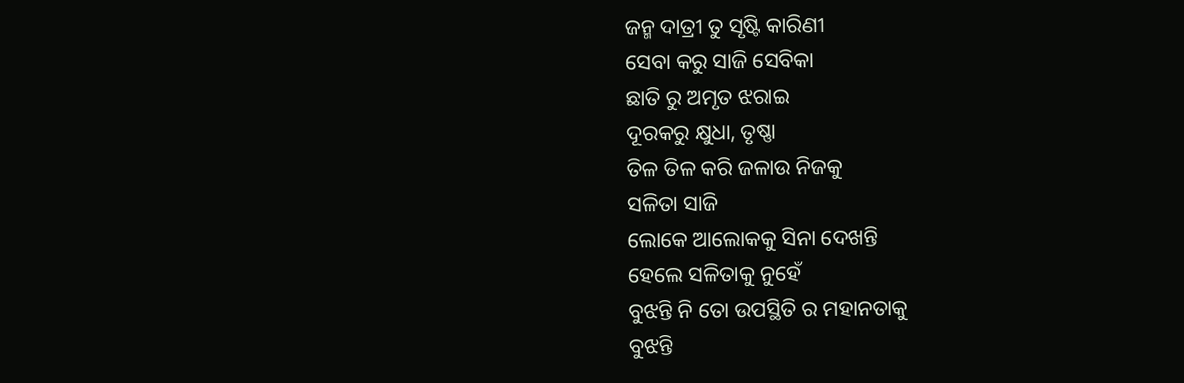ଜନ୍ମ ଦାତ୍ରୀ ତୁ ସୃଷ୍ଟି କାରିଣୀ
ସେବା କରୁ ସାଜି ସେବିକା
ଛାତି ରୁ ଅମୃତ ଝରାଇ
ଦୂରକରୁ କ୍ଷୁଧା, ତୃଷ୍ଣା
ତିଳ ତିଳ କରି ଜଳାଉ ନିଜକୁ
ସଳିତା ସାଜି
ଲୋକେ ଆଲୋକକୁ ସିନା ଦେଖନ୍ତି
ହେଲେ ସଳିତାକୁ ନୁହେଁ
ବୁଝନ୍ତି ନି ତୋ ଉପସ୍ଥିତି ର ମହାନତାକୁ
ବୁଝନ୍ତି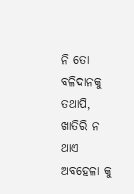ନି ତୋ ବଳିଦାନକୁ
ତଥାପି, ଖାତିରି ନ ଥାଏ ଅବହେଳା କୁ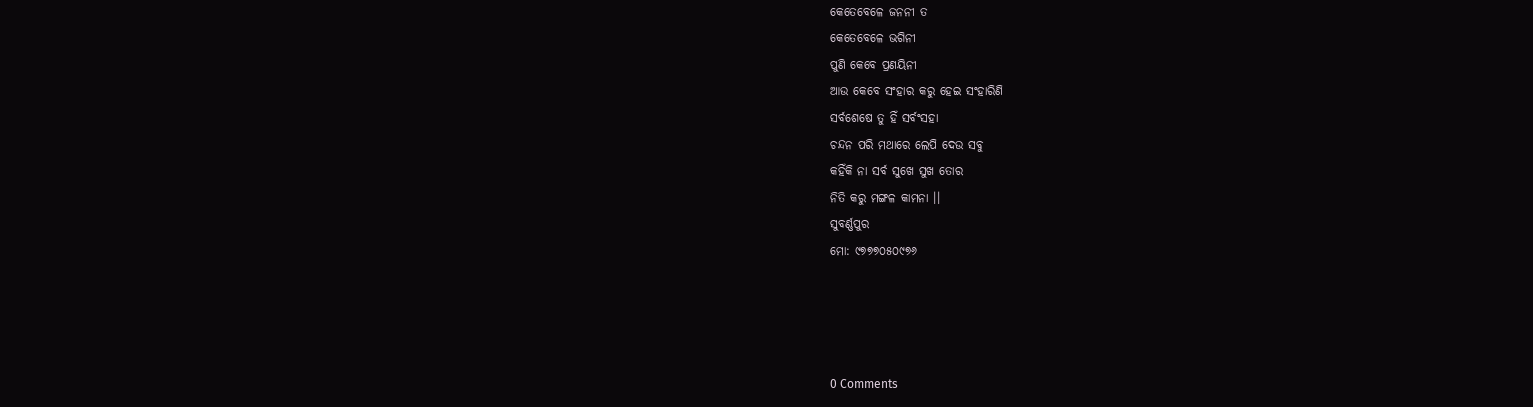କେତେବେଳେ ଜନନୀ ତ
କେତେବେଳେ ଭଗିନୀ
ପୁଣି କେବେ ପ୍ରଣୟିନୀ
ଆଉ କେବେ ସଂହାର କରୁ ହେଇ ସଂହାରିଣି
ସର୍ବଶେଷେ ତୁ ହିଁ ସର୍ବଂସହା
ଚନ୍ଦନ ପରି ମଥାରେ ଲେପି ଦେଉ ସବୁ
କହିଁକି ନା ସର୍ବ ସୁଖେ ସୁଖ ତୋର
ନିତି କରୁ ମଙ୍ଗଳ କାମନା ।।
ସୁବର୍ଣ୍ଣପୁର
ମୋ: ୯୭୭୭୦୫୦୯୭୬




0 Comments